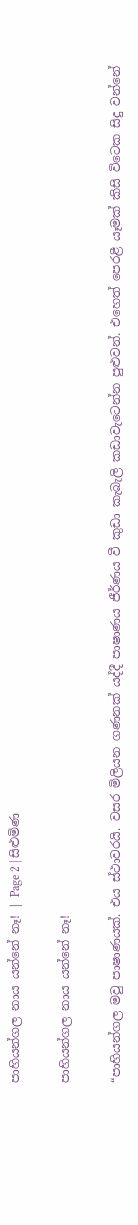පාහියන්ගල නාය යන්නේ නෑ! | Page 2 | සිළුමිණ

පාහියන්ගල නාය යන්නේ නෑ!

“පාහියන්ගල මවු පාෂාණයක්. එය ස්ථාවරයි. වසර මිලියන ගණනක් යද්දී පාෂාණය ජීර්ණය වී කුඩා කැබැලි කඩාවැටෙන්න පුළුවන්. එහෙත් පෙරළී යෑමක් කිසි විටෙක සිදු වන්නේ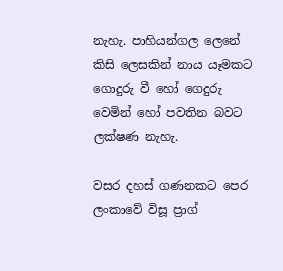නැහැ. පාහියන්ගල ලෙනේ කිසි ලෙසකින් නාය යෑමකට ගොදුරු වී හෝ ගෙදුරු වෙමින් හෝ පවතින බවට ලක්ෂණ නැහැ.

වසර දහස් ගණනකට පෙර ලංකාවේ විසූ ප්‍රාග්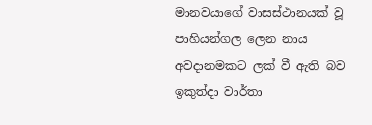මානවයාගේ වාසස්ථානයක් වූ පාහියන්ගල ලෙන නාය අවදානමකට ලක් වී ඇති බව ඉකුත්දා වාර්තා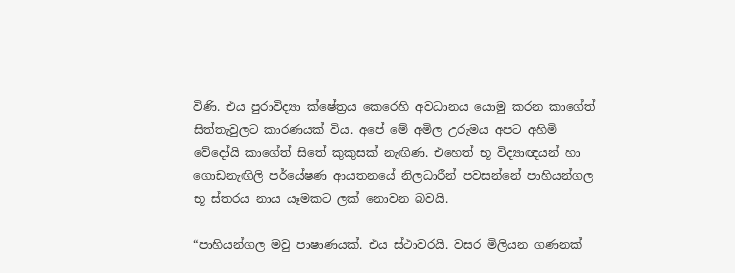විණි. එය පුරාවිද්‍යා ක්ෂේත්‍රය කෙරෙහි අවධානය යොමු කරන කාගේත් සිත්තැවුලට කාරණයක් විය. අපේ මේ අමිල උරුමය අපට අහිමි වේදෝයි කාගේත් සිතේ කුකුසක් නැඟිණ. එහෙත් භූ විද්‍යාඥයන් හා ගොඩනැඟිලි පර්යේෂණ ආයතනයේ නිලධාරීන් පවසන්නේ පාහියන්ගල භූ ස්තරය නාය යෑමකට ලක් නොවන බවයි.

“පාහියන්ගල මවු පාෂාණයක්. එය ස්ථාවරයි. වසර මිලියන ගණනක්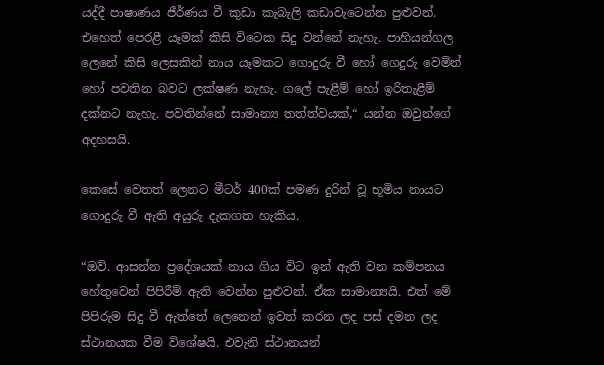යද්දී පාෂාණය ජීර්ණය වී කුඩා කැබැලි කඩාවැටෙන්න පුළුවන්. එහෙත් පෙරළී යෑමක් කිසි විටෙක සිදු වන්නේ නැහැ. පාහියන්ගල ලෙනේ කිසි ලෙසකින් නාය යෑමකට ගොදුරු වී හෝ ගෙදුරු වෙමින් හෝ පවතින බවට ලක්ෂණ නැහැ. ගලේ පැළීම් හෝ ඉරිතැළීම් දක්නට නැහැ. පවතින්නේ සාමාන්‍ය තත්ත්වයක්,“ යන්න ඔවුන්ගේ අදහසයි.

කෙසේ වෙතත් ලෙනට මීටර් 400ක් පමණ දුරින් වූ භූමිය නායට ගොදුරු වී ඇති අයුරු දැකගත හැකිය‍.

“ඔව්. ආසන්න ප්‍රදේශයක් නාය ගිය විට ඉන් ඇති වන කම්පනය හේතුවෙන් පිපිරීම් ඇති වෙන්න පුළුවන්. ඒක සාමාන්‍යයි. එත් මේ පිපිරුම සිදු වී ඇත්තේ ලෙනෙන් ඉවත් කරන ලද පස් දමන ලද ස්ථානයක වීම විශේෂයි. එවැනි ස්ථානයන්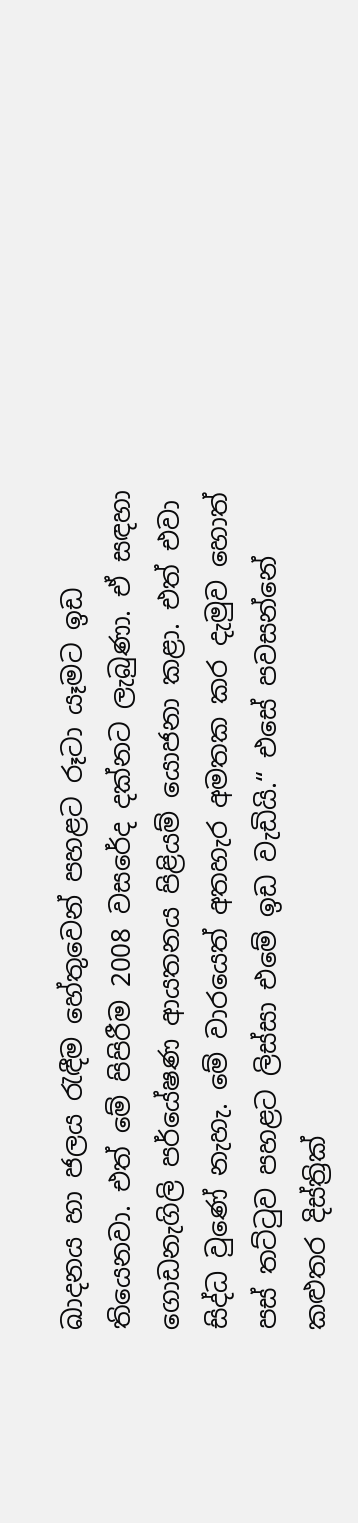ඛාදනය හා ජලය රැඳීම හේතුවෙන් පහළට රූටා යෑමට ඉඩ තියෙනවා. එත් මේ පිපිරීම 2008 වසරේද දක්නට ලැබුණා. ඒ සඳහා ගොඩනැගිලි පර්යේෂණ ආයතනය පිළියම් යොජනා කළා. එත් එවා සිද්ධ වුණේ නැහැ. මේ වාරයෙත් අතහැර අමතක කර දැමුව හොත් පස් තට්ටුව පහළට ලිස්සා එමේ ඉඩ වැඩියි.“ එසේ පවසන්නේ කළුතර දිස්ත්‍රික්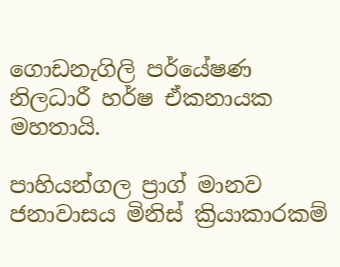ගොඩනැගිලි පර්යේෂණ නිලධාරී හර්ෂ ඒකනායක මහතායි.

පාහියන්ගල ප්‍රාග් මානව ජනාවාසය මිනිස් ක්‍රියාකාරකම්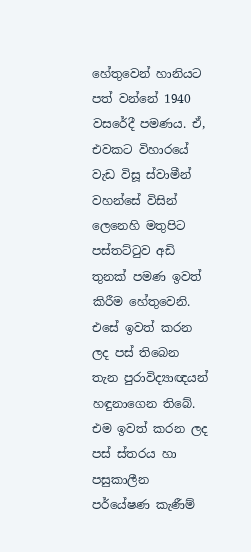හේතුවෙන් හානියට පත් වන්නේ 1940 වසරේදී පමණය. ඒ, එවකට විහාරයේ වැඩ විසූ ස්වාමීන් වහන්සේ විසින් ලෙනෙහි මතුපිට පස්තට්ටුව අඩි තුනක් පමණ ඉවත් කිරීම හේතුවෙනි. එසේ ඉවත් කරන ලද පස් තිබෙන තැන පුරාවිද්‍යාඥයන් හඳුනාගෙන තිබේ. එම ඉවත් කරන ලද පස් ස්තරය හා පසුකාලීන පර්යේෂණ කැණීම්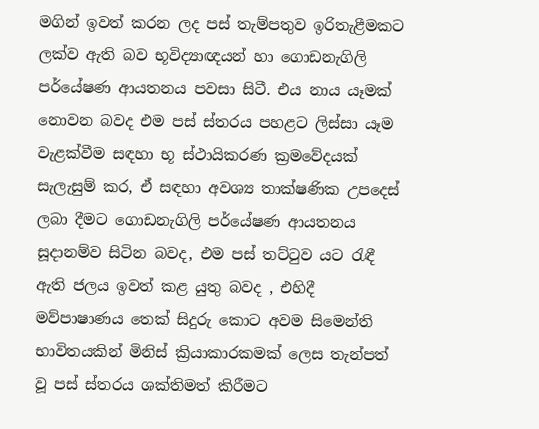මගින් ඉවත් කරන ලද පස් තැම්පතුව ඉරිතැළීමකට ලක්ව ඇති බව භූවිද්‍යාඥයන් හා ගොඩනැගිලි පර්යේෂණ ආයතනය පවසා සිටී. එය නාය යෑමක් නොවන බවද එම පස් ස්තරය පහළට ලිස්සා යෑම වැළක්වීම සඳහා භූ ස්ථායිකරණ ක්‍රමවේදයක් සැලැසුම් කර, ඒ සඳහා අවශ්‍ය තාක්ෂණික උපදෙස් ලබා දීමට ගොඩනැගිලි පර්යේෂණ ආයතනය සූදානම්ව සිටින බවද, එම පස් තට්ටුව යට රැඳී ඇති ජලය ඉවත් කළ යුතු බවද , එහිදී මව්පාෂාණය තෙක් සිදුරු කොට අවම සිමෙන්ති භාවිතයකින් මිනිස් ක්‍රියාකාරකමක් ලෙස තැන්පත් වූ පස් ස්තරය ශක්තිමත් කිරීමට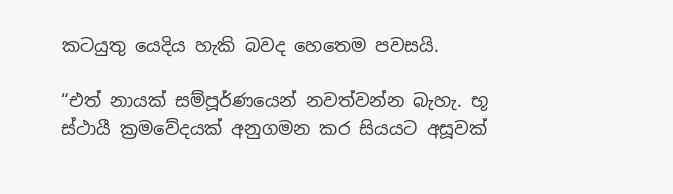කටයුතු යෙදිය හැකි බවද හෙතෙම පවසයි.

“එත් නායක් සම්පූර්ණයෙන් නවත්වන්න බැහැ. භූ ස්ථායී ක්‍රමවේදයක් අනුගමන කර සියයට අසූවක්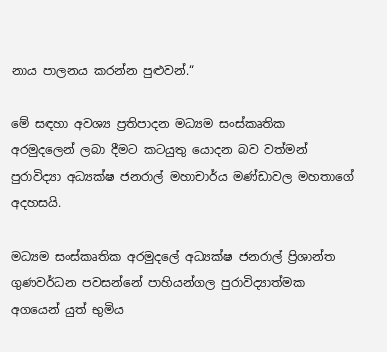නාය පාලනය කරන්න පුළුවන්.“

මේ සඳහා අවශ්‍ය ප්‍රතිපාදන මධ්‍යම සංස්කෘතික අරමුදලෙන් ලබා දීමට කටයුතු යොදන බව වත්මන් පුරාවිද්‍යා අධ්‍යක්ෂ ජනරාල් මහාචාර්ය මණ්ඩාවල මහතාගේ අදහසයි.

මධ්‍යම සංස්කෘතික අරමුදලේ අධ්‍යක්ෂ ජනරාල් ප්‍රිශාන්ත ගුණවර්ධන පවසන්නේ පාහියන්ගල පුරාවිද්‍යාත්මක අගයෙන් යුත් භුමිය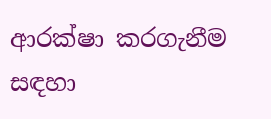ආරක්ෂා කරගැනීම සඳහා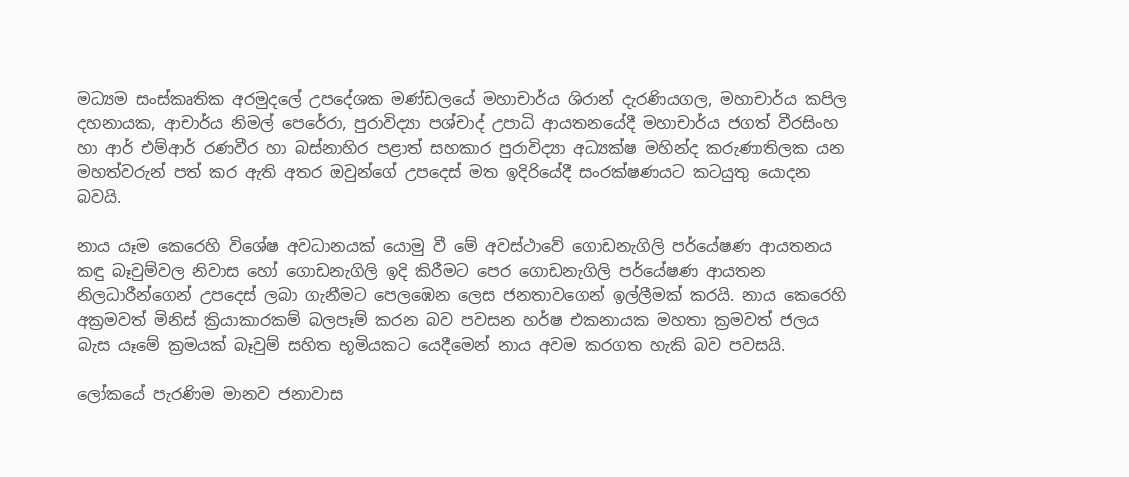මධ්‍යම සංස්කෘතික අරමුදලේ උපදේශක මණ්ඩලයේ මහාචාර්ය ශිරාන් දැරණියගල, මහාචාර්ය කපිල දහනායක, ආචාර්ය නිමල් පෙරේරා, පුරාවිද්‍යා පශ්චාද් උපාධි ආයතනයේදී මහාචාර්ය ජගත් වීරසිංහ හා ආර් එම්ආර් රණවීර හා බස්නාහිර පළාත් සහකාර පුරාවිද්‍යා අධ්‍යක්ෂ මහින්ද කරුණාතිලක යන මහත්වරුන් පත් කර ඇති අතර ඔවුන්ගේ උපදෙස් මත ඉදිරියේදී සංරක්ෂණයට කටයුතු යොදන බවයි.

නාය යෑම කෙරෙහි විශේෂ අවධානයක් යොමු වී මේ අවස්ථාවේ ගොඩනැගිලි පර්යේෂණ ආයතනය කඳු බෑවුම්වල නිවාස හෝ ගොඩනැගිලි ඉදි කිරීමට පෙර ගොඩනැගිලි පර්යේෂණ ආයතන නිලධාරීන්ගෙන් උපදෙස් ලබා ගැනීමට පෙලඹෙන ලෙස ජනතාවගෙන් ඉල්ලීමක් කරයි. නාය කෙරෙහි අක්‍රමවත් මිනිස් ක්‍රියාකාරකම් බලපෑම් කරන බව පවසන හර්ෂ එකනායක මහතා ක්‍රමවත් ජලය බැස යෑමේ ක්‍රමයක් බෑවුම් සහිත භූමියකට යෙදීමෙන් නාය අවම කරගත හැකි බව පවසයි.

ලෝකයේ පැරණිම මානව ජනාවාස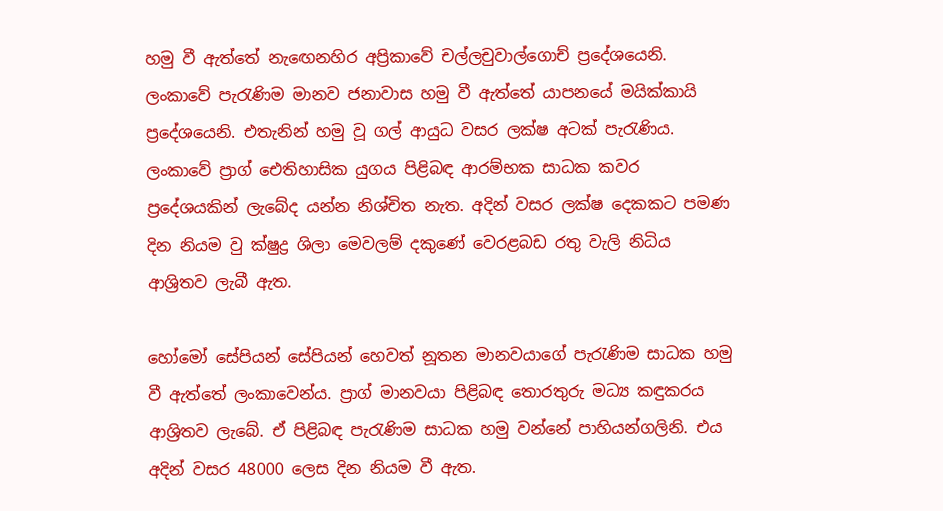හමු වී ඇත්තේ නැඟෙනහිර අප්‍රිකාවේ චල්ලචුවාල්ගොච් ප්‍ර‍දේශයෙනි. ලංකාවේ පැරැණිම මානව ජනාවාස හමු වී ඇත්තේ යාපනයේ මයික්කායි ප්‍රදේශයෙනි. එතැනින් හමු වූ ගල් ආයුධ වසර ලක්ෂ අටක් පැරැණිය. ලංකාවේ ප්‍රාග් ඓතිහාසික යුගය පිළිබඳ ආරම්භක සාධක කවර ප්‍රදේශයකින් ලැබේ‍ද යන්න නිශ්චිත නැත. අදින් වසර ලක්ෂ දෙකකට පමණ දින නියම වු ක්ෂුද්‍ර ශිලා මෙවලම් දකුණේ වෙරළබඩ රතු වැලි නිධිය ආශ්‍රිතව ලැබී ඇත.

හෝමෝ සේපියන් සේපියන් හෙවත් නූතන මානවයාගේ පැරැණිම සාධක හමු වී ඇත්තේ ලංකාවෙන්ය. ප්‍රාග් මානවයා පිළිබඳ තොරතුරු මධ්‍ය කඳුකරය ආශ්‍රිතව ලැබේ. ඒ පිළිබඳ පැරැණිම සාධක හමු වන්නේ පාහියන්ගලිනි. එය අදින් වසර 48000 ලෙස දින නියම වී ඇත.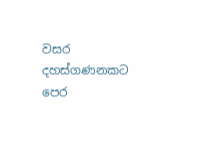වසර දහස්ගණනකට පෙර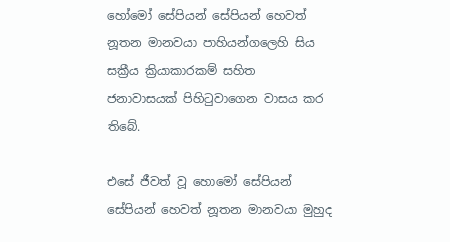හෝමෝ සේපියන් සේපියන් හෙවත් නූතන මානවයා පාහියන්ගලෙහි සිය සක්‍රීය ක්‍රියාකාරකම් සහිත ජනාවාසයක් පිහිටුවාගෙන වාසය කර තිබේ.

එසේ ජීවත් වූ හොමෝ සේපියන් සේපියන් හෙවත් නූතන මානවයා මුහුද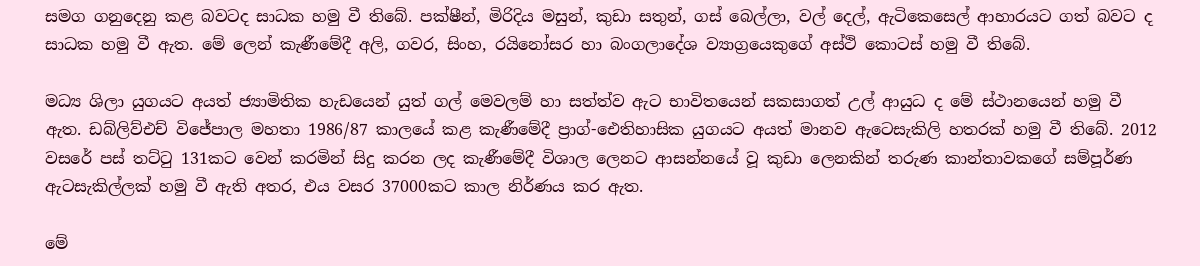සමග ගනුදෙනු කළ බවටද සාධක හමු වී තිබේ. පක්ෂීන්, මිරිදිය මසුන්, කුඩා සතුන්, ගස් බෙල්ලා, වල් දෙල්, ඇටිකෙසෙල් ආහාරයට ගත් බවට ද සාධක හමු වී ඇත. මේ ලෙන් කැණීමේදී අලි, ගවර, සිංහ, රයිනෝසර හා බංගලාදේශ ව්‍යාග්‍රයෙකුගේ අස්ථි කොටස් හමු වී තිබේ.

මධ්‍ය ශිලා යුගයට අයත් ජ්‍යාමිතික හැඩයෙන් යුත් ගල් මෙවලම් හා සත්ත්ව ඇට භාවිතයෙන් සකසාගත් උල් ආයුධ ද මේ ස්ථානයෙන් හමු වී ඇත. ඩබ්ලිව්එච් විජේපාල මහතා 1986/87 කාලයේ කළ කැණීමේදී ප්‍රාග්-ඓතිහාසික යුගයට අයත් මානව ඇට‍ෙසැකිලි හතරක් හමු වී තිබේ. 2012 වසරේ පස් තට්ටු 131කට වෙන් කරමින් සිදු කරන ලද කැණීමේදී විශාල ලෙනට ආසන්නයේ වූ කුඩා ලෙනකින් තරුණ කාන්තාවකගේ සම්පූර්ණ ඇටසැකිල්ලක් හමු වී ඇති අතර, එය වසර 37000කට කාල නිර්ණය කර ඇත.

මේ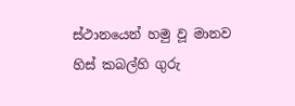ස්ථානයෙන් හමු වූ මානව හිස් කබල්හි ගුරු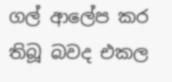ගල් ආලේප කර තිබූ බවද එකල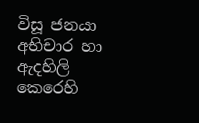විසූ ජනයා අභිචාර හා ඇදහිලි කෙරෙහි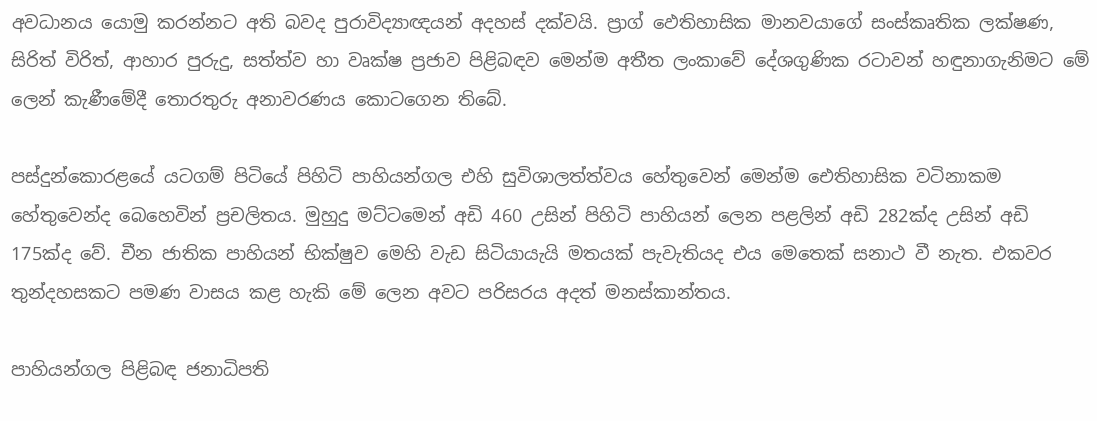අවධානය යොමු කරන්නට අති බවද පුරාවිද්‍යාඥයන් අදහස් දක්වයි. ප්‍රාග් ඵෙතිහාසික මානවයාගේ සංස්කෘතික ලක්ෂණ, සිරිත් විරිත්, ආහාර පුරුදු, සත්ත්ව හා වෘක්ෂ ප්‍රජාව පිළිබඳව මෙන්ම අතීත ලංකාවේ දේශගුණික රටාවන් හඳුනාගැනිමට මේ ලෙන් කැණීමේදී තොරතුරු අනාවරණය කොටගෙන තිබේ.

පස්දුන්කොරළයේ යටගම් පිටියේ පිහිටි පාහියන්ගල එහි සුවිශාලත්ත්වය හේතුවෙන් මෙන්ම ඓතිහාසික වටිනාකම හේතුවෙන්ද බෙහෙවින් ප්‍රචලිතය. මුහුදු මට්ටමෙන් අඩි 460 උසින් පිහිටි පාහියන් ලෙන පළලින් අඩි 282ක්ද උසින් අඩි 175ක්ද වේ. චීන ජාතික පාහියන් භික්ෂුව මෙහි වැඩ සිටියායැයි මතයක් පැවැතියද එය මෙතෙක් සනාථ වී නැත. එකවර තුන්දහසකට පමණ වාසය කළ හැකි මේ ලෙන අවට පරිසරය අදත් මනස්කාන්තය.

පාහියන්ගල පිළිබඳ ජනාධිපති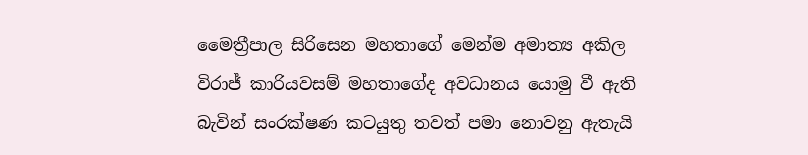මෛත්‍රීපාල සිරිසෙන මහතාගේ මෙන්ම අමාත්‍ය අකිල විරාජ් කාරියවසම් මහතාගේද අවධානය යොමු වී ඇති බැවින් සංරක්ෂණ කටයුතු තවත් පමා නොවනු ඇතැයි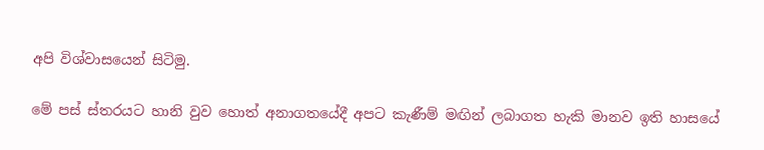අපි විශ්වාසයෙන් සිටිමු.

මේ පස් ස්තරයට හානි වුව හොත් අනාගතයේදී අපට කැණීම් මඟින් ලබාගත හැකි මානව ඉති හාසයේ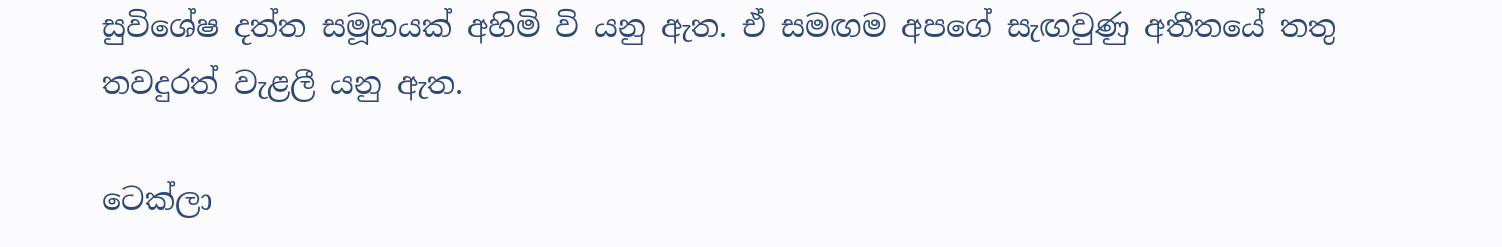සුවිශේෂ දත්ත සමූහයක් අහිමි වි යනු ඇත. ඒ සමඟම අපගේ සැඟවුණු අතීතයේ තතු තවදුරත් වැළලී යනු ඇත.

ටෙක්ලා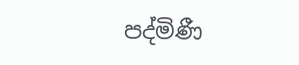පද්මිණී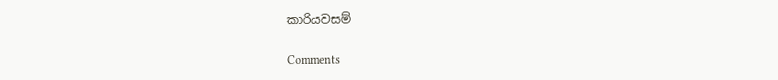කාරියවසම්

Comments